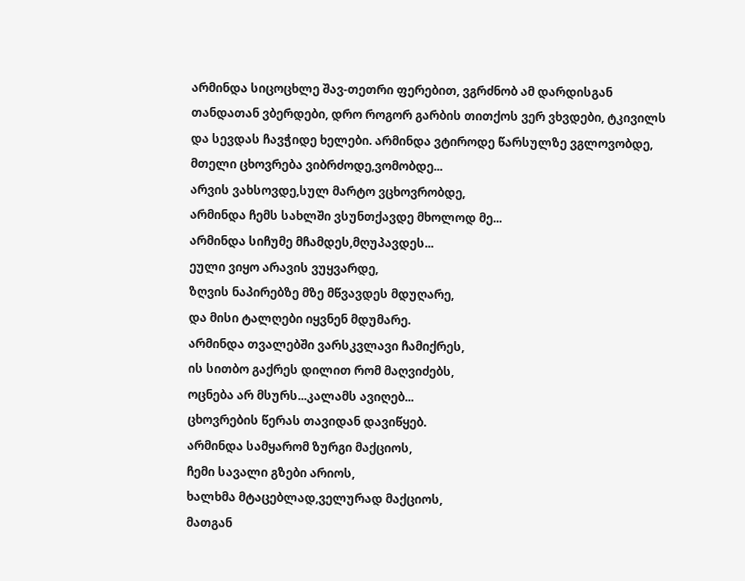არმინდა სიცოცხლე შავ-თეთრი ფერებით, ვგრძნობ ამ დარდისგან თანდათან ვბერდები, დრო როგორ გარბის თითქოს ვერ ვხვდები, ტკივილს და სევდას ჩავჭიდე ხელები. არმინდა ვტიროდე წარსულზე ვგლოვობდე,
მთელი ცხოვრება ვიბრძოდე,ვომობდე...
არვის ვახსოვდე,სულ მარტო ვცხოვრობდე,
არმინდა ჩემს სახლში ვსუნთქავდე მხოლოდ მე...
არმინდა სიჩუმე მჩამდეს,მღუპავდეს...
ეული ვიყო არავის ვუყვარდე,
ზღვის ნაპირებზე მზე მწვავდეს მდუღარე,
და მისი ტალღები იყვნენ მდუმარე.
არმინდა თვალებში ვარსკვლავი ჩამიქრეს,
ის სითბო გაქრეს დილით რომ მაღვიძებს,
ოცნება არ მსურს...კალამს ავიღებ...
ცხოვრების წერას თავიდან დავიწყებ.
არმინდა სამყარომ ზურგი მაქციოს,
ჩემი სავალი გზები არიოს,
ხალხმა მტაცებლად,ველურად მაქციოს,
მათგან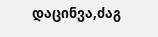დაცინვა,ძაგ